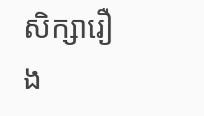សិក្សារឿង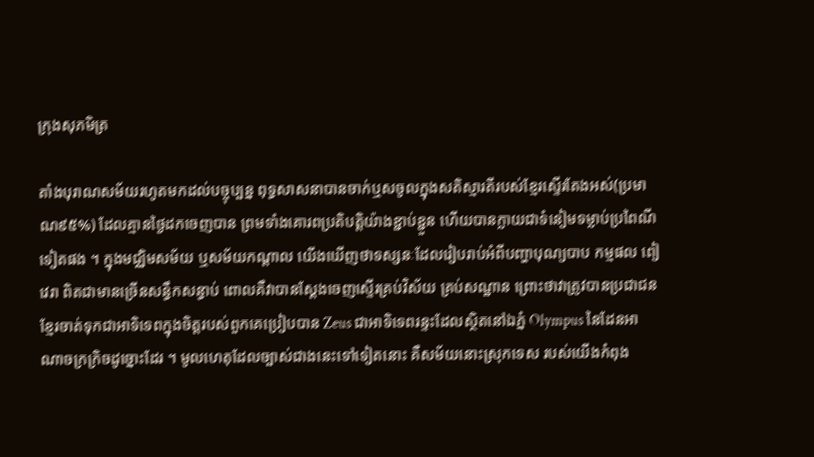ក្រុងសុភមិត្រ

តាំងបុរាណសម័យរហូតមកដល់បច្ចុប្បន្ន ពុទ្ធសាសនាបានចាក់ឬសចូលក្នុងសតិស្មារតីរបស់ខ្មែរស្ទើរតែងអស់(ប្រមាណ៩៥%) ដែលគ្មានថ្ងៃដកចេញបាន ព្រមទាំងគោរពប្រតិបត្តិយ៉ាងខ្ជាប់ខ្ជួន ហើយបានក្លាយជាទំនៀមទម្លាប់ប្រពៃណីទៀតផង ។ ក្នុងមជ្ឈិមសម័យ ឬសម័យកណ្តាល យើងឃើញថាទស្សនៈដែលរៀបរាប់អំពីបញ្ហាបុណ្យបាប កម្មផល ពៀវេរា ពិតជាមានច្រើនសន្ធឹកសន្ធាប់ ពោលគឺវាបានស្តែងចេញស្ទើរគ្រប់វិស័យ គ្រប់សណ្ឋាន ព្រោះថាវាត្រូវបានប្រជាជនខ្មែរចាត់ទុកជាអាទិទេពក្នុងចិត្តរបស់ពួកគេប្រៀបបាន Zeus ជាអាទិទេពរន្ទះដែលស្ថិតនៅឯភ្នំ Olympus នៃដែនអាណាចក្រក្រិចដូច្នោះដែរ ។ មូលហេតុដែលច្បាស់ជាងនេះទៅទៀតនោះ គឺសម័យនោះស្រុកទេស របស់យើងកំពុង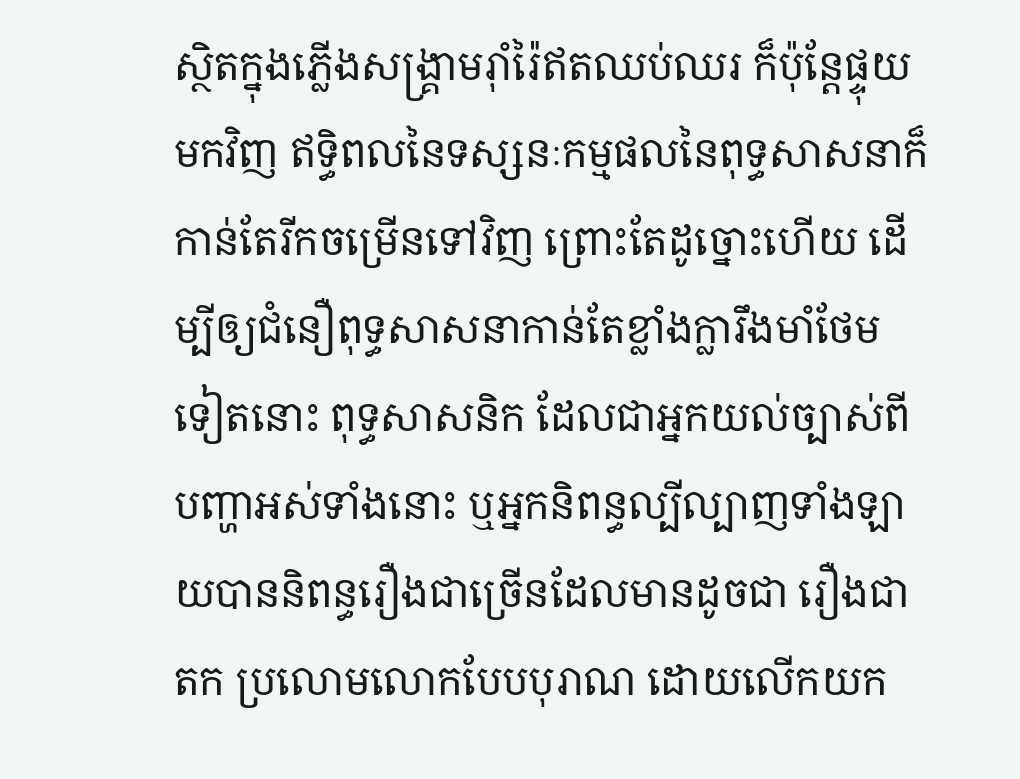ស្ថិតក្នុងភ្លើងសង្គ្រាមរ៉ាំរ៉ៃឥតឈប់ឈរ ក៏ប៉ុន្តែផ្ទុយមកវិញ ឥទ្ធិពលនៃទស្សនៈកម្មផលនៃពុទ្ធសាសនាក៏កាន់តែរីកចម្រើនទៅវិញ ព្រោះតែដូច្នោះហើយ ដើម្បីឲ្យជំនឿពុទ្ធសាសនាកាន់តែខ្លាំងក្លារឹងមាំថែមទៀតនោះ ពុទ្ធសាសនិក ដែលជាអ្នកយល់ច្បាស់ពីបញ្ហាអស់ទាំងនោះ ឬអ្នកនិពន្ធល្បីល្បាញទាំងឡាយបាននិពន្ធរឿងជាច្រើនដែលមានដូចជា រឿងជាតក ប្រលោមលោកបែបបុរាណ ដោយលើកយក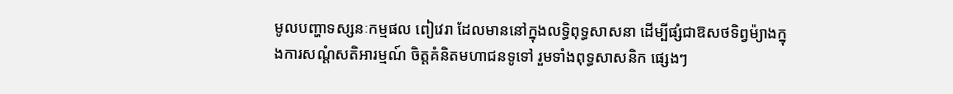មូលបញ្ហាទស្សនៈកម្មផល ពៀវេរា ដែលមាននៅក្នុងលទ្ធិពុទ្ធសាសនា ដើម្បីផ្សំជាឱសថទិព្វម៉្យាងក្នុងការសណ្តំសតិអារម្មណ៍ ចិត្តគំនិតមហាជនទូទៅ រួមទាំងពុទ្ធសាសនិក ផ្សេងៗ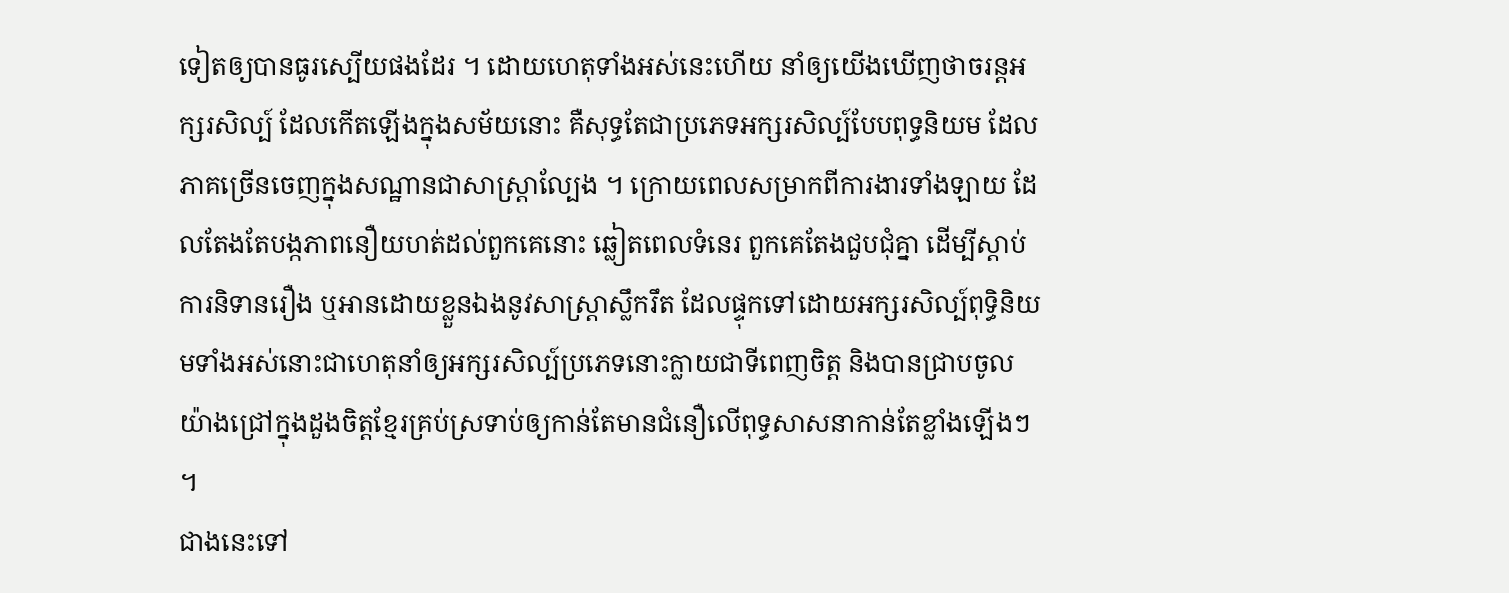ទៀតឲ្យបានធូរស្បើយផងដែរ ។ ដោយហេតុទាំងអស់នេះហើយ នាំឲ្យយើងឃើញថាចរន្តអក្សរសិល្ប៍ ដែលកើតឡើងក្នុងសម័យនោះ គឺសុទ្ធតែជាប្រភេទអក្សរសិល្ប៍បែបពុទ្ធនិយម ដែលភាគច្រើនចេញក្នុងសណ្ឋានជាសាស្ត្រាល្បែង ។ ក្រោយពេលសម្រាកពីការងារទាំងឡាយ ដែលតែងតែបង្កភាពនឿយហត់ដល់ពួកគេនោះ ឆ្លៀតពេលទំនេរ ពួកគេតែងជួបជុំគ្នា ដើម្បីស្តាប់ការនិទានរឿង ឬអានដោយខ្លួនឯងនូវសាស្ត្រាស្លឹករឹត ដែលផ្ទុកទៅដោយអក្សរសិល្ប៍ពុទ្ធិនិយមទាំងអស់នោះជាហេតុនាំឲ្យអក្សរសិល្ប៍ប្រភេទនោះក្លាយជាទីពេញចិត្ត និងបានជ្រាបចូលយ៉ាងជ្រៅក្នុងដួងចិត្តខ្មែរគ្រប់ស្រទាប់ឲ្យកាន់តែមានជំនឿលើពុទ្ធសាសនាកាន់តែខ្លាំងឡើងៗ ។
ជាងនេះទៅ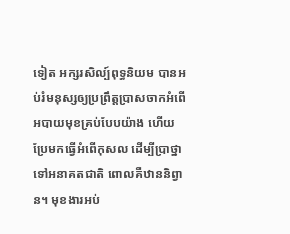ទៀត អក្សរសិល្ប៍ពុទ្ធនិយម បានអប់រំមនុស្សឲ្យប្រព្រឹត្តប្រាសចាកអំពើអបាយមុខគ្រប់បែបយ៉ាង ហើយប្រែមកធ្វើអំពើកុសល ដើម្បីប្រាថ្នាទៅអនាគតជាតិ ពោលគឺឋាននិព្វាន។ មុខងារអប់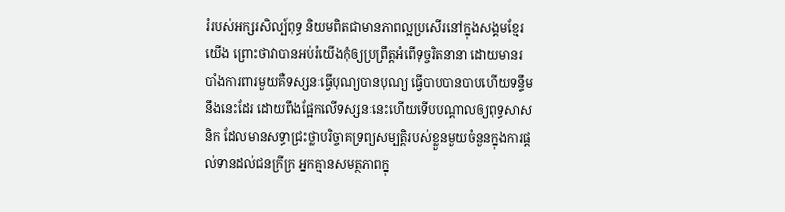រំរបស់អក្សរសិល្ប៍ពុទ្ធ និយមពិតជាមានភាពល្អប្រសើរនៅក្នុងសង្គមខ្មែរយើង ព្រោះថាវាបានអប់រំយើងកុំឲ្យប្រព្រឹត្តអំពើទុច្ចរិតនានា ដោយមានរបាំងការពារមួយគឺទស្សនៈធ្វើបុណ្យបានបុណ្យ ធ្វើបាបបានបាបហើយទន្ទឹមនឹងនេះដែរ ដោយពឹងផ្អែកលើទស្សនៈនេះហើយទើបបណ្តាលឲ្យពុទ្ធសាសនិក ដែលមានសទ្ធាជ្រះថ្លាបរិច្ចាគទ្រព្យសម្បត្តិរបស់ខ្លួនមួយចំនួនក្នុងការផ្តល់ទានដល់ជនក្រីក្រ អ្នកគ្មានសមត្ថភាពក្នុ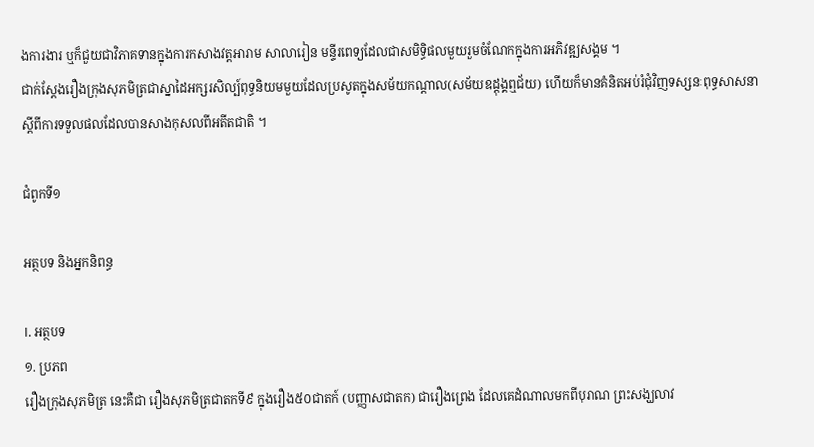ងការងារ ឬក៏ជួយជាវិភាគទានក្នុងការកសាងវត្តអារាម សាលារៀន មន្ទីរពេទ្យដែលជាសមិទ្ធិផលមួយរួមចំណែកក្នុងការអភិវឌ្ឍសង្គម ។
ជាក់ស្តែងរឿងក្រុងសុភមិត្រជាស្នាដៃអក្សរសិល្ប៍ពុទ្ធនិយមមួយដែលប្រសូតក្នុងសម័យកណ្តាល(សម័យឧដ្តុង្គឮជ័យ) ហើយក៏មានគំនិតអប់រំជុំវិញទស្សនៈពុទ្ធសាសនា ស្តីពីការទទួលផលដែលបានសាងកុសលពីអតីតជាតិ ។

ជំពូកទី១

អត្ថបទ និងអ្នកនិពន្ធ

I. អត្ថបទ
១. ប្រភព
រឿងក្រុងសុភមិត្រ នេះគឺជា រឿងសុភមិត្រជាតកទី៩ ក្នុងរឿង៥០ជាតក៍ (បញ្ញាសជាតក) ជារឿងព្រេង ដែលគេដំណាលមកពីបុរាណ ព្រះសង្ឃលាវ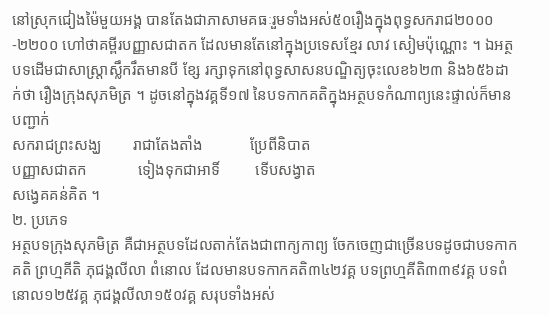នៅស្រុកជៀងម៉ៃមួយអង្គ បានតែងជាភាសាមគធៈរួមទាំងអស់៥០រឿងក្នុងពុទ្ធសករាជ២០០០-២២០០ ហៅថាគម្ពីរបញ្ញាសជាតក ដែលមានតែនៅក្នុងប្រទេសខ្មែរ លាវ សៀមប៉ុណ្ណោះ ។ ឯអត្ថបទដើមជាសាស្ត្រាស្លឹករឹតមានបី ខ្សែ រក្សាទុកនៅពុទ្ធសាសនបណ្ឌិត្យចុះលេខ៦២៣ និង៦៥៦ដាក់ថា រឿងក្រុងសុភមិត្រ ។ ដូចនៅក្នុងវគ្គទី១៧ នៃបទកាកគតិក្នុងអត្ថបទកំណាព្យនេះផ្ទាល់ក៏មានបញ្ជាក់
សករាជព្រះសង្ឃ        រាជាតែងតាំង            ប្រែពីនិបាត
បញ្ញាសជាតក             ទៀងទុកជាអាទិ៍         ទើបសង្វាត
សង្វេគគន់គិត ។
២. ប្រភេទ
អត្ថបទក្រុងសុភមិត្រ គឺជាអត្ថបទដែលតាក់តែងជាពាក្យកាព្យ ចែកចេញជាច្រើនបទដូចជាបទកាកគតិ ព្រហ្មគីតិ ភុជង្គលីលា ពំនោល ដែលមានបទកាកគតិ៣៤២វគ្គ បទព្រហ្មគីតិ៣៣៩វគ្គ បទពំនោល១២៥វគ្គ ភុជង្គលីលា១៥០វគ្គ សរុបទាំងអស់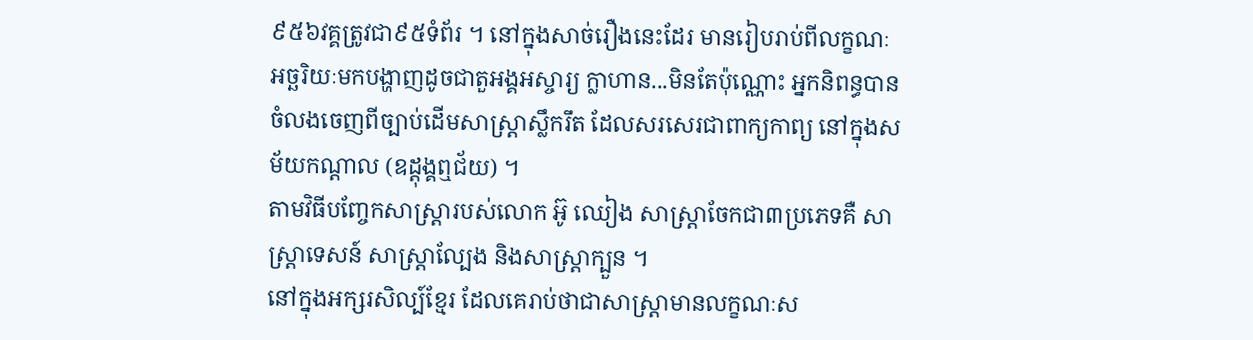៩៥៦វគ្គត្រូវជា៩៥ទំព័រ ។ នៅក្នុងសាច់រឿងនេះដែរ មានរៀបរាប់ពីលក្ខណៈ អច្ឆរិយៈមកបង្ហាញដូចជាតួអង្គអស្ចារ្យ ក្លាហាន...មិនតែប៉ុណ្ណោះ អ្នកនិពន្ធបានចំលងចេញពីច្បាប់ដើមសាស្ត្រាស្លឹករឹត ដែលសរសេរជាពាក្យកាព្យ នៅក្នុងសម័យកណ្តាល (ឧដ្តុង្គឮជ័យ) ។
តាមវិធីបញ្ចែកសាស្ត្រារបស់លោក អ៊ូ ឈៀង សាស្ត្រាចែកជា៣ប្រភេទគឺ សាស្ត្រាទេសន៍ សាស្ត្រាល្បែង និងសាស្ត្រាក្បួន ។
នៅក្នុងអក្សរសិល្ប៍ខ្មែរ ដែលគេរាប់ថាជាសាស្ត្រាមានលក្ខណៈស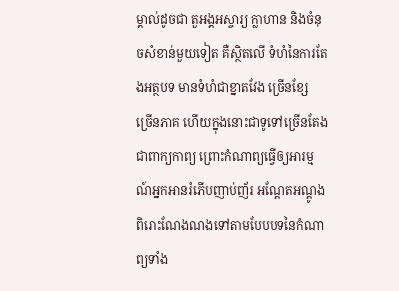ម្គាល់ដូចជា តួអង្គអស្ចារ្យ ក្លាហាន និងចំនុចសំខាន់មួយទៀត គឺស្ថិតលើ ទំហំនៃការតែងអត្ថបទ មានទំហំជាខ្នាតវែង ច្រើនខ្សែ ច្រើនភាគ ហើយក្នុងនោះជាទូទៅច្រើនតែងជាពាក្យកាព្យ ព្រោះកំណាព្យធ្វើឲ្យអារម្មណ៍អ្នកអានរំភើបញាប់ញ័រ អណ្តែតអណ្តូង ពិរោះណែងណងទៅតាមបែបបទនៃកំណាព្យទាំង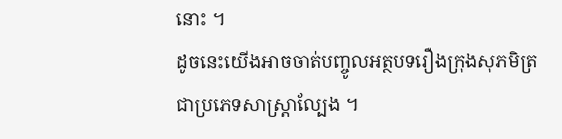នោះ ។
ដូចនេះយើងអាចចាត់បញ្ចូលអត្ថបទរឿងក្រុងសុភមិត្រជាប្រភេទសាស្ត្រាល្បែង ។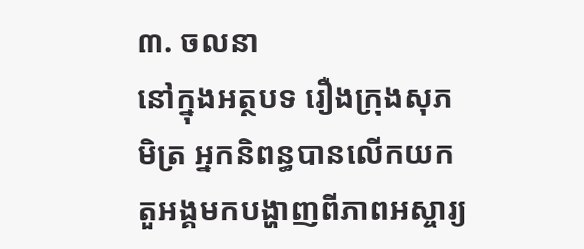៣. ចលនា
នៅក្នុងអត្ថបទ រឿងក្រុងសុភមិត្រ អ្នកនិពន្ធបានលើកយកតួអង្គមកបង្ហាញពីភាពអស្ចារ្យ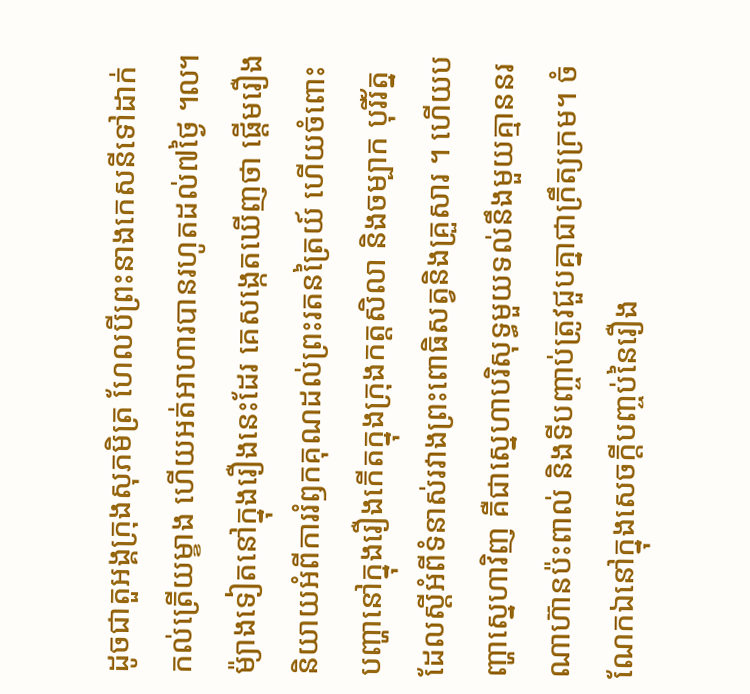ដូចជាតួអង្គក្រុងសុភមិត្រ ហែលបីព្រះនាងកេសនីទៅដាក់កល់ត្រើយម្ខាង ហើយអត់អាហារបានរហូតដល់៧ថ្ងៃ ៘ ម៉្យាងទៀតនៅក្នុងរឿងនេះដែរ គេសង្កេតឃើញថា ផ្តើមរឿងនិយាយអំពីការរំឭកគុណដល់ព្រះរតនត្រៃយ៍ ហើយចំពោះបញ្ហានៅក្នុងរឿងកើតក្នុងក្រុងកត្តសិលា និងចម្បាក បុរីរ័ត្ន ដែលស្តីអំពីទំនាស់រវាងព្រះពោធិសត្វនិងគ្រួសារ ។ ហើយបញ្ហាស្នេហាវិញ គឺជាស្នេហាបរិសុទ្ធមួយទល់នឹងមួយគ្មាននរណាហ៊ានប៉ះពាល់ និងទីបញ្ចាប់ត្រូវជួបគ្នាជាក្រឹត្យក្រម។ ចំណែកឯនៅក្នុងសេចក្តីបញ្ចប់នៃរឿង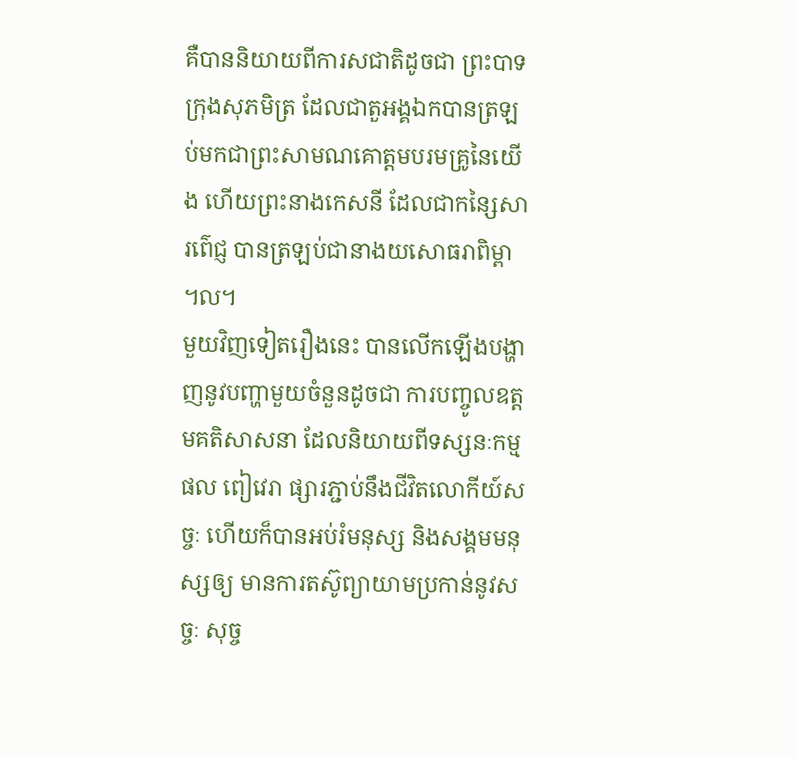គឺបាននិយាយពីការសជាតិដូចជា ព្រះបាទក្រុងសុភមិត្រ ដែលជាតួអង្គឯកបានត្រឡប់មកជាព្រះសាមណគោត្តមបរមគ្រូនៃយើង ហើយព្រះនាងកេសនី ដែលជាកន្សៃសារព៌េជ្ញ បានត្រឡប់ជានាងយសោធរាពិម្ពា ៘
មួយវិញទៀតរឿងនេះ បានលើកឡើងបង្ហាញនូវបញ្ហាមួយចំនួនដូចជា ការបញ្ចូលឧត្តមគតិសាសនា ដែលនិយាយពីទស្សនៈកម្មផល ពៀវេរា ផ្សារភ្ជាប់នឹងជីវិតលោកីយ៍សច្ចៈ ហើយក៏បានអប់រំមនុស្ស និងសង្គមមនុស្សឲ្យ មានការតស៊ូព្យាយាមប្រកាន់នូវសច្ចៈ សុច្ច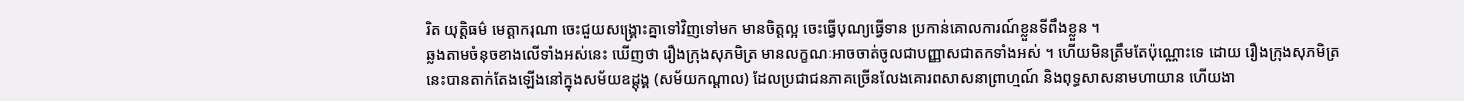រិត យុត្តិធម៌ មេត្តាករុណា ចេះជួយសង្គ្រោះគ្នាទៅវិញទៅមក មានចិត្តល្អ ចេះធ្វើបុណ្យធ្វើទាន ប្រកាន់គោលការណ៍ខ្លួនទីពឹងខ្លួន ។
ឆ្លងតាមចំនុចខាងលើទាំងអស់នេះ ឃើញថា រឿងក្រុងសុភមិត្រ មានលក្ខណៈអាចចាត់ចូលជាបញ្ញាសជាតកទាំងអស់ ។ ហើយមិនត្រឹមតែប៉ុណ្ណោះទេ ដោយ រឿងក្រុងសុភមិត្រ នេះបានតាក់តែងឡើងនៅក្នុងសម័យឧដ្តុង្គ (សម័យកណ្តាល) ដែលប្រជាជនភាគច្រើនលែងគោរពសាសនាព្រាហ្មណ៍ និងពុទ្ធសាសនាមហាយាន ហើយងា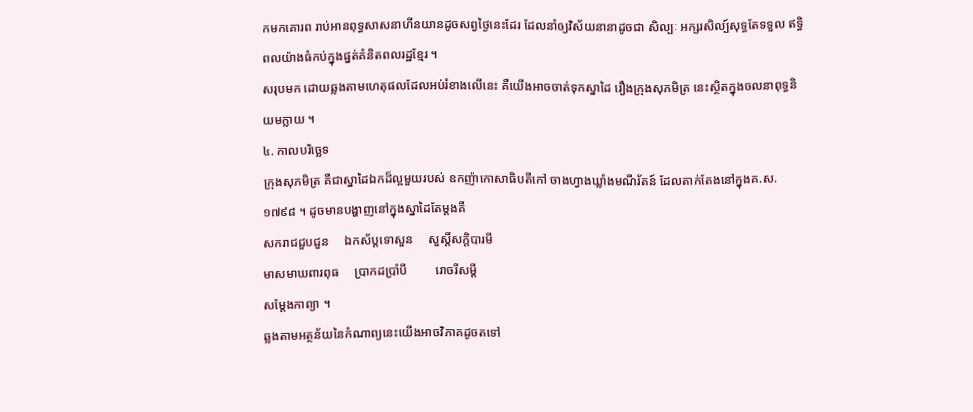កមកគោរព រាប់អានពុទ្ធសាសនាហីនយានដូចសព្វថ្ងៃនេះដែរ ដែលនាំឲ្យវិស័យនានាដូចជា សិល្បៈ អក្សរសិល្ប៍សុទ្ធតែទទួល ឥទ្ធិពលយ៉ាងធំកប់ក្នុងផ្នត់គំនិតពលរដ្ឋខ្មែរ ។
សរុបមក ដោយឆ្លងតាមហេតុផលដែលអប់រំខាងលើនេះ គឺយើងអាចចាត់ទុកស្នាដៃ រឿងក្រុងសុភមិត្រ នេះស្ថិតក្នុងចលនាពុទ្ធនិយមក្លាយ ។
៤. កាលបរិច្ឆេទ
ក្រុងសុភមិត្រ គឺជាស្នាដៃឯកដ៏ល្អមួយរបស់ ឧកញ៉ាកោសាធិបតីកៅ ចាងហ្វាងឃ្លាំងមណីរ័តន៍ ដែលតាក់តែងនៅក្នុងគ.ស. ១៧៩៨ ។ ដូចមានបង្ហាញនៅក្នុងស្នាដៃតែម្តងគឺ
សករាជជួបជួន     ឯកស័ប្តទោសួន     សួស្តិ៍សក្តិបារមី
មាសមាឃពារពុធ     ប្រាកដប្រាំបី         រោចរីសម្តី
សម្តែងកាព្យា ។
ឆ្លងតាមអត្ថន័យនៃកំណាព្យនេះយើងអាចវិភាគដូចតទៅ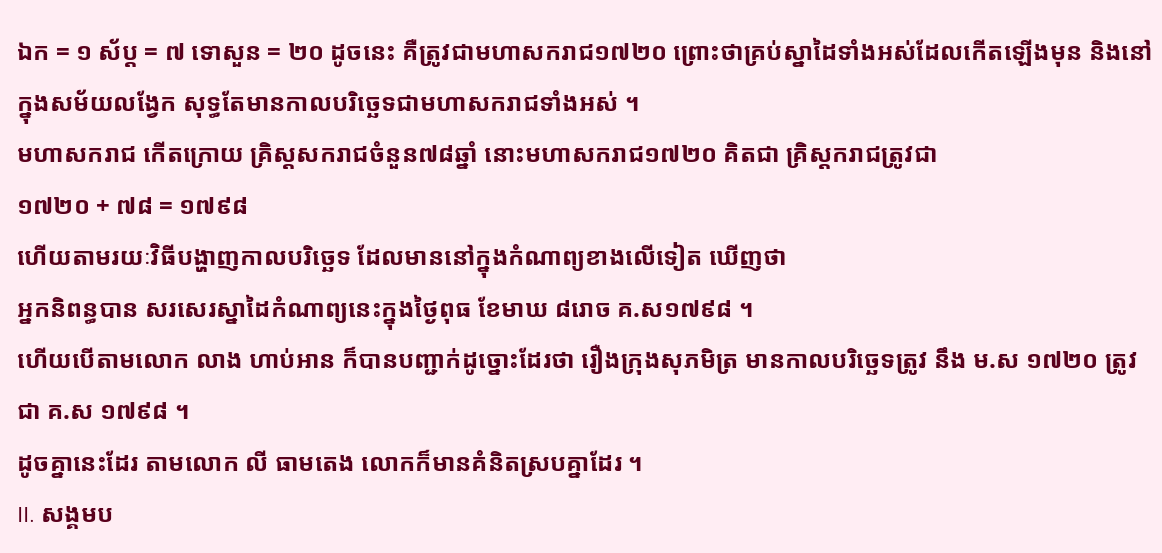ឯក = ១ ស័ប្ត = ៧ ទោសួន = ២០ ដូចនេះ គឺត្រូវជាមហាសករាជ១៧២០ ព្រោះថាគ្រប់ស្នាដៃទាំងអស់ដែលកើតឡើងមុន និងនៅក្នុងសម័យលង្វែក សុទ្ធតែមានកាលបរិច្ឆេទជាមហាសករាជទាំងអស់ ។
មហាសករាជ កើតក្រោយ គ្រិស្តសករាជចំនួន៧៨ឆ្នាំ នោះមហាសករាជ១៧២០ គិតជា គ្រិស្តករាជត្រូវជា
១៧២០ + ៧៨ = ១៧៩៨
ហើយតាមរយៈវិធីបង្ហាញកាលបរិច្ឆេទ ដែលមាននៅក្នុងកំណាព្យខាងលើទៀត ឃើញថា
អ្នកនិពន្ធបាន សរសេរស្នាដៃកំណាព្យនេះក្នុងថ្ងៃពុធ ខែមាឃ ៨រោច គ.ស១៧៩៨ ។
ហើយបើតាមលោក លាង ហាប់អាន ក៏បានបញ្ជាក់ដូច្នោះដែរថា រឿងក្រុងសុភមិត្រ មានកាលបរិច្ឆេទត្រូវ នឹង ម.ស ១៧២០ ត្រូវជា គ.ស ១៧៩៨ ។
ដូចគ្នានេះដែរ តាមលោក លី ធាមតេង លោកក៏មានគំនិតស្របគ្នាដែរ ។
II. សង្គមប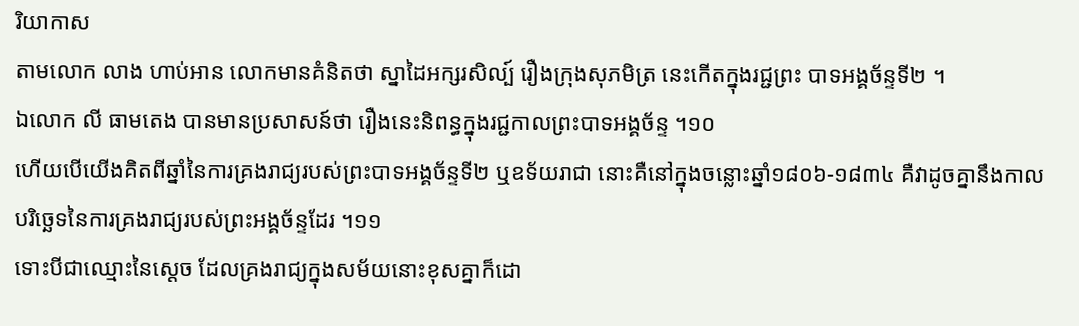រិយាកាស
តាមលោក លាង ហាប់អាន លោកមានគំនិតថា ស្នាដៃអក្សរសិល្ប៍ រឿងក្រុងសុភមិត្រ នេះកើតក្នុងរជ្ជព្រះ បាទអង្គច័ន្ទទី២ ។
ឯលោក លី ធាមតេង បានមានប្រសាសន៍ថា រឿងនេះនិពន្ធក្នុងរជ្ជកាលព្រះបាទអង្គច័ន្ទ ។១០
ហើយបើយើងគិតពីឆ្នាំនៃការគ្រងរាជ្យរបស់ព្រះបាទអង្គច័ន្ទទី២ ឬឧទ័យរាជា នោះគឺនៅក្នុងចន្លោះឆ្នាំ១៨០៦-១៨៣៤ គឺវាដូចគ្នានឹងកាលបរិច្ឆេទនៃការគ្រងរាជ្យរបស់ព្រះអង្គច័ន្ទដែរ ។១១
ទោះបីជាឈ្មោះនៃស្តេច ដែលគ្រងរាជ្យក្នុងសម័យនោះខុសគ្នាក៏ដោ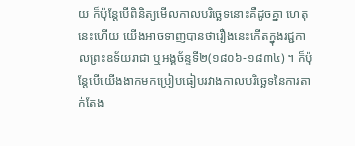យ ក៏ប៉ុន្តែបើពិនិត្យមើលកាលបរិច្ឆេទនោះគឺដូចគ្នា ហេតុនេះហើយ យើងអាចទាញបានថារឿងនេះកើតក្នុងរជ្ជកាលព្រះឧទ័យរាជា ឬអង្គច័ន្ទទី២(១៨០៦-១៨៣៤) ។ ក៏ប៉ុន្តែបើយើងងាកមកប្រៀបធៀបរវាងកាលបរិច្ឆេទនៃការតាក់តែង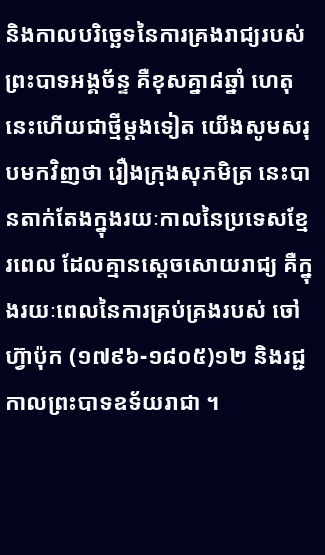និងកាលបរិច្ឆេទនៃការគ្រងរាជ្យរបស់ព្រះបាទអង្គច័ន្ទ គឺខុសគ្នា៨ឆ្នាំ ហេតុនេះហើយជាថ្មីម្តងទៀត យើងសូមសរុបមកវិញថា រឿងក្រុងសុភមិត្រ នេះបានតាក់តែងក្នុងរយៈកាលនៃប្រទេសខ្មែរពេល ដែលគ្មានស្តេចសោយរាជ្យ គឺក្នុងរយៈពេលនៃការគ្រប់គ្រងរបស់ ចៅហ៊្វាប៉ុក (១៧៩៦-១៨០៥)១២ និងរជ្ជកាលព្រះបាទឧទ័យរាជា ។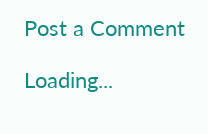Post a Comment

Loading...